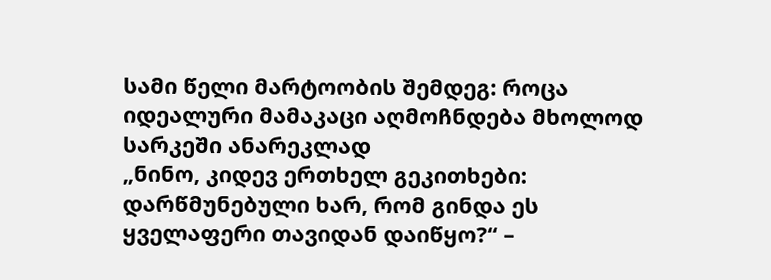სამი წელი მარტოობის შემდეგ: როცა იდეალური მამაკაცი აღმოჩნდება მხოლოდ სარკეში ანარეკლად
„ნინო, კიდევ ერთხელ გეკითხები: დარწმუნებული ხარ, რომ გინდა ეს ყველაფერი თავიდან დაიწყო?“ –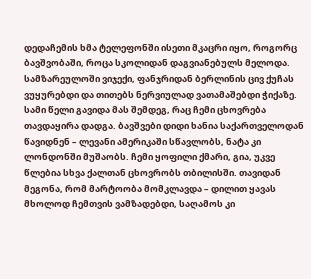დედაჩემის ხმა ტელეფონში ისეთი მკაცრი იყო, როგორც ბავშვობაში, როცა სკოლიდან დაგვიანებულს მელოდა. სამზარეულოში ვიჯექი, ფანჯრიდან ბერლინის ცივ ქუჩას ვუყურებდი და თითებს ნერვიულად ვათამაშებდი ჭიქაზე.
სამი წელი გავიდა მას შემდეგ, რაც ჩემი ცხოვრება თავდაყირა დადგა. ბავშვები დიდი ხანია საქართველოდან წავიდნენ – ლევანი ამერიკაში სწავლობს, ნატა კი ლონდონში მუშაობს. ჩემი ყოფილი ქმარი, გია, უკვე წლებია სხვა ქალთან ცხოვრობს თბილისში. თავიდან მეგონა, რომ მარტოობა მომკლავდა – დილით ყავას მხოლოდ ჩემთვის ვამზადებდი, საღამოს კი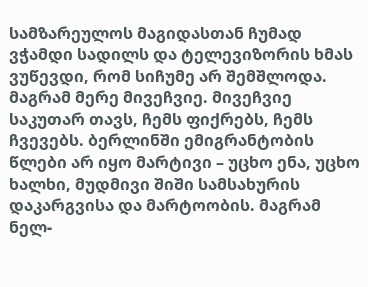სამზარეულოს მაგიდასთან ჩუმად ვჭამდი სადილს და ტელევიზორის ხმას ვუწევდი, რომ სიჩუმე არ შემშლოდა.
მაგრამ მერე მივეჩვიე. მივეჩვიე საკუთარ თავს, ჩემს ფიქრებს, ჩემს ჩვევებს. ბერლინში ემიგრანტობის წლები არ იყო მარტივი – უცხო ენა, უცხო ხალხი, მუდმივი შიში სამსახურის დაკარგვისა და მარტოობის. მაგრამ ნელ-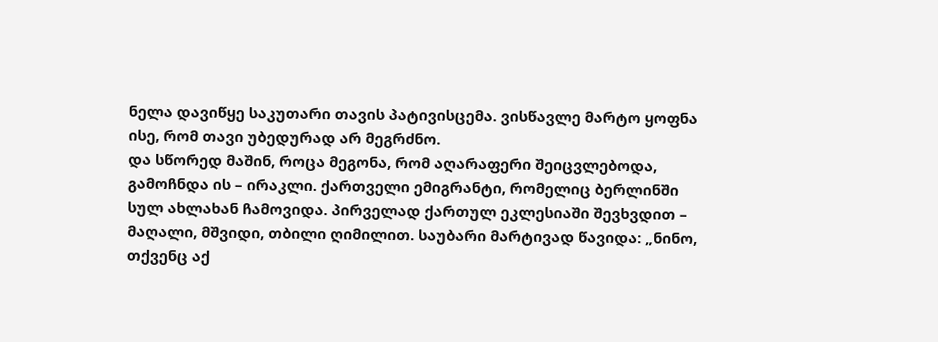ნელა დავიწყე საკუთარი თავის პატივისცემა. ვისწავლე მარტო ყოფნა ისე, რომ თავი უბედურად არ მეგრძნო.
და სწორედ მაშინ, როცა მეგონა, რომ აღარაფერი შეიცვლებოდა, გამოჩნდა ის – ირაკლი. ქართველი ემიგრანტი, რომელიც ბერლინში სულ ახლახან ჩამოვიდა. პირველად ქართულ ეკლესიაში შევხვდით – მაღალი, მშვიდი, თბილი ღიმილით. საუბარი მარტივად წავიდა: „ნინო, თქვენც აქ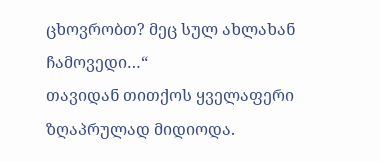ცხოვრობთ? მეც სულ ახლახან ჩამოვედი…“
თავიდან თითქოს ყველაფერი ზღაპრულად მიდიოდა.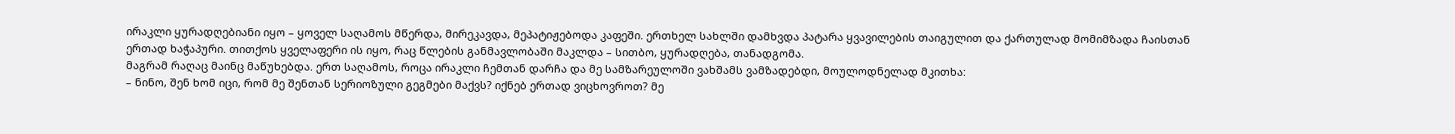ირაკლი ყურადღებიანი იყო – ყოველ საღამოს მწერდა, მირეკავდა, მეპატიჟებოდა კაფეში. ერთხელ სახლში დამხვდა პატარა ყვავილების თაიგულით და ქართულად მომიმზადა ჩაისთან ერთად ხაჭაპური. თითქოს ყველაფერი ის იყო, რაც წლების განმავლობაში მაკლდა – სითბო, ყურადღება, თანადგომა.
მაგრამ რაღაც მაინც მაწუხებდა. ერთ საღამოს, როცა ირაკლი ჩემთან დარჩა და მე სამზარეულოში ვახშამს ვამზადებდი, მოულოდნელად მკითხა:
– ნინო, შენ ხომ იცი, რომ მე შენთან სერიოზული გეგმები მაქვს? იქნებ ერთად ვიცხოვროთ? მე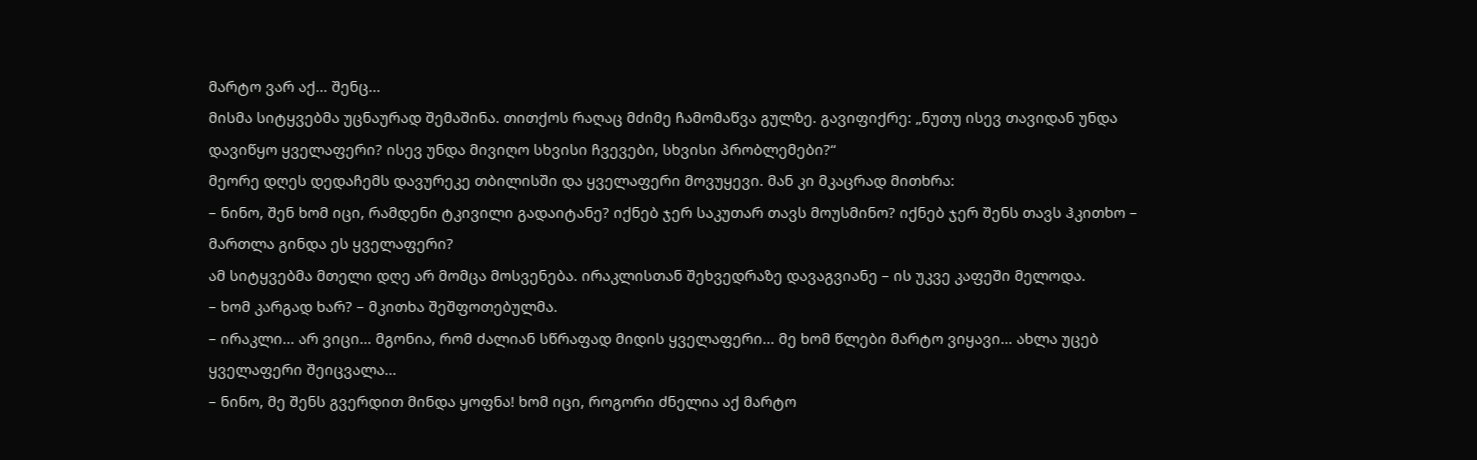მარტო ვარ აქ… შენც…
მისმა სიტყვებმა უცნაურად შემაშინა. თითქოს რაღაც მძიმე ჩამომაწვა გულზე. გავიფიქრე: „ნუთუ ისევ თავიდან უნდა დავიწყო ყველაფერი? ისევ უნდა მივიღო სხვისი ჩვევები, სხვისი პრობლემები?“
მეორე დღეს დედაჩემს დავურეკე თბილისში და ყველაფერი მოვუყევი. მან კი მკაცრად მითხრა:
– ნინო, შენ ხომ იცი, რამდენი ტკივილი გადაიტანე? იქნებ ჯერ საკუთარ თავს მოუსმინო? იქნებ ჯერ შენს თავს ჰკითხო – მართლა გინდა ეს ყველაფერი?
ამ სიტყვებმა მთელი დღე არ მომცა მოსვენება. ირაკლისთან შეხვედრაზე დავაგვიანე – ის უკვე კაფეში მელოდა.
– ხომ კარგად ხარ? – მკითხა შეშფოთებულმა.
– ირაკლი… არ ვიცი… მგონია, რომ ძალიან სწრაფად მიდის ყველაფერი… მე ხომ წლები მარტო ვიყავი… ახლა უცებ ყველაფერი შეიცვალა…
– ნინო, მე შენს გვერდით მინდა ყოფნა! ხომ იცი, როგორი ძნელია აქ მარტო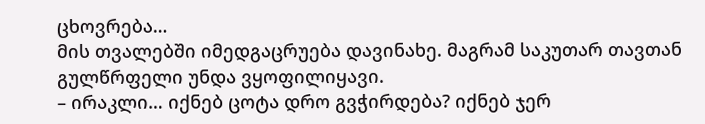ცხოვრება…
მის თვალებში იმედგაცრუება დავინახე. მაგრამ საკუთარ თავთან გულწრფელი უნდა ვყოფილიყავი.
– ირაკლი… იქნებ ცოტა დრო გვჭირდება? იქნებ ჯერ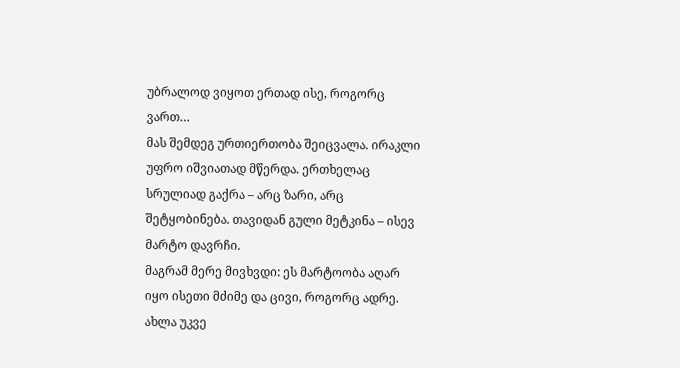უბრალოდ ვიყოთ ერთად ისე, როგორც ვართ…
მას შემდეგ ურთიერთობა შეიცვალა. ირაკლი უფრო იშვიათად მწერდა. ერთხელაც სრულიად გაქრა – არც ზარი, არც შეტყობინება. თავიდან გული მეტკინა – ისევ მარტო დავრჩი.
მაგრამ მერე მივხვდი: ეს მარტოობა აღარ იყო ისეთი მძიმე და ცივი, როგორც ადრე. ახლა უკვე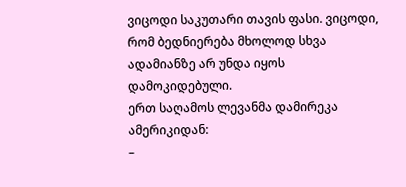ვიცოდი საკუთარი თავის ფასი. ვიცოდი, რომ ბედნიერება მხოლოდ სხვა ადამიანზე არ უნდა იყოს დამოკიდებული.
ერთ საღამოს ლევანმა დამირეკა ამერიკიდან:
–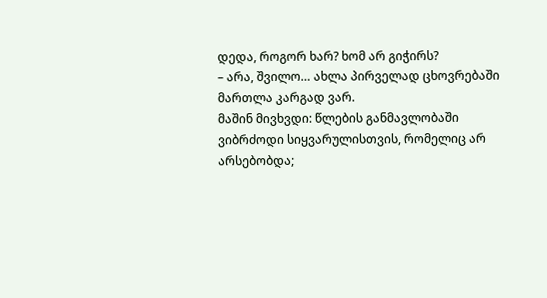დედა, როგორ ხარ? ხომ არ გიჭირს?
– არა, შვილო… ახლა პირველად ცხოვრებაში მართლა კარგად ვარ.
მაშინ მივხვდი: წლების განმავლობაში ვიბრძოდი სიყვარულისთვის, რომელიც არ არსებობდა;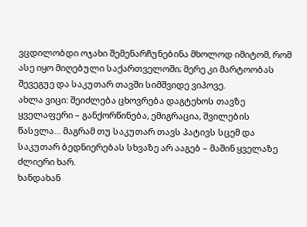ვცდილობდი ოჯახი შემენარჩუნებინა მხოლოდ იმიტომ, რომ ასე იყო მიღებული საქართველოში; მერე კი მარტოობას შევეგუე და საკუთარ თავში სიმშვიდე ვიპოვე.
ახლა ვიცი: შეიძლება ცხოვრება დაგტეხოს თავზე ყველაფერი – განქორწინება, ემიგრაცია, შვილების წასვლა… მაგრამ თუ საკუთარ თავს პატივს სცემ და საკუთარ ბედნიერებას სხვაზე არ ააგებ – მაშინ ყველაზე ძლიერი ხარ.
ხანდახან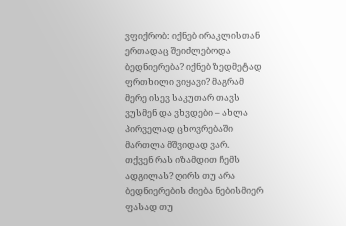ვფიქრობ: იქნებ ირაკლისთან ერთადაც შეიძლებოდა ბედნიერება? იქნებ ზედმეტად ფრთხილი ვიყავი? მაგრამ მერე ისევ საკუთარ თავს ვუსმენ და ვხვდები – ახლა პირველად ცხოვრებაში მართლა მშვიდად ვარ.
თქვენ რას იზამდით ჩემს ადგილას? ღირს თუ არა ბედნიერების ძიება ნებისმიერ ფასად თუ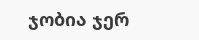ჯობია ჯერ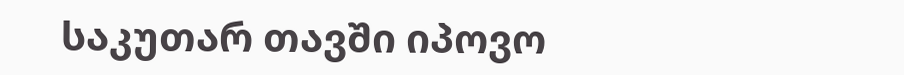საკუთარ თავში იპოვო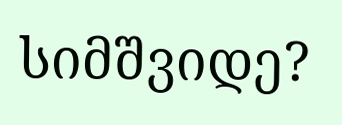სიმშვიდე?